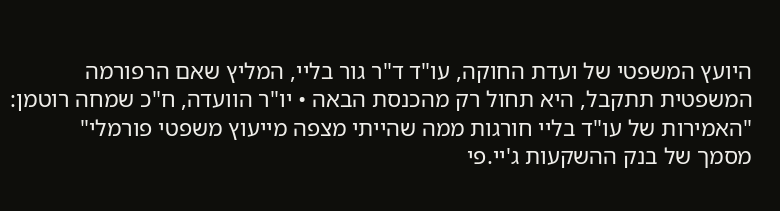היועץ המשפטי של ועדת החוקה, עו"ד ד"ר גור בליי, המליץ שאם הרפורמה המשפטית תתקבל, היא תחול רק מהכנסת הבאה • יו"ר הוועדה, ח"כ שמחה רוטמן: "האמירות של עו"ד בליי חורגות ממה שהייתי מצפה מייעוץ משפטי פורמלי"
מסמך של בנק ההשקעות ג'יי.פי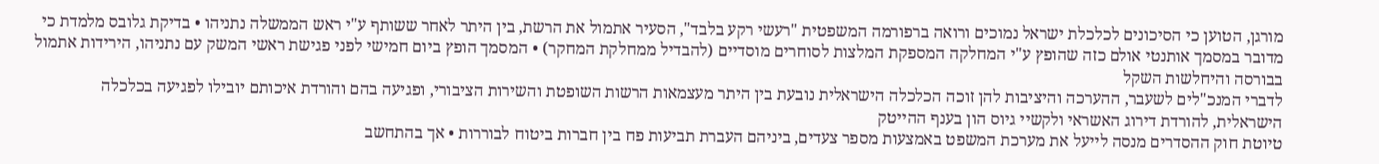מורגן, הטוען כי הסיכונים לכלכלת ישראל נמוכים ורואה ברפורמה המשפטית "רעשי רקע בלבד", הסעיר אתמול את הרשת, בין היתר לאחר ששותף ע"י ראש הממשלה נתניהו • בדיקת גלובס מלמדת כי מדובר במסמך אותנטי אולם כזה שהופץ ע"י המחלקה המספקת המלצות לסוחרים מוסדיים (להבדיל ממחלקת המחקר) • המסמך הופץ ביום חמישי לפני פגישת ראשי המשק עם נתניהו, הירידות אתמול בבורסה והיחלשות השקל
לדברי המנכ"לים לשעבר, ההערכה והיציבות להן זוכה הכלכלה הישראלית נובעת בין היתר מעצמאות הרשות השופטת והשירות הציבורי, ופגיעה בהם והורדת איכותם יובילו לפגיעה בכלכלה הישראלית, להורדת דירוג האשראי ולקשיי גיוס הון בענף ההייטק
טיוטת חוק ההסדרים מנסה לייעל את מערכת המשפט באמצעות מספר צעדים, ביניהם העברת תביעות פח בין חברות ביטוח לבוררות • אך בהתחשב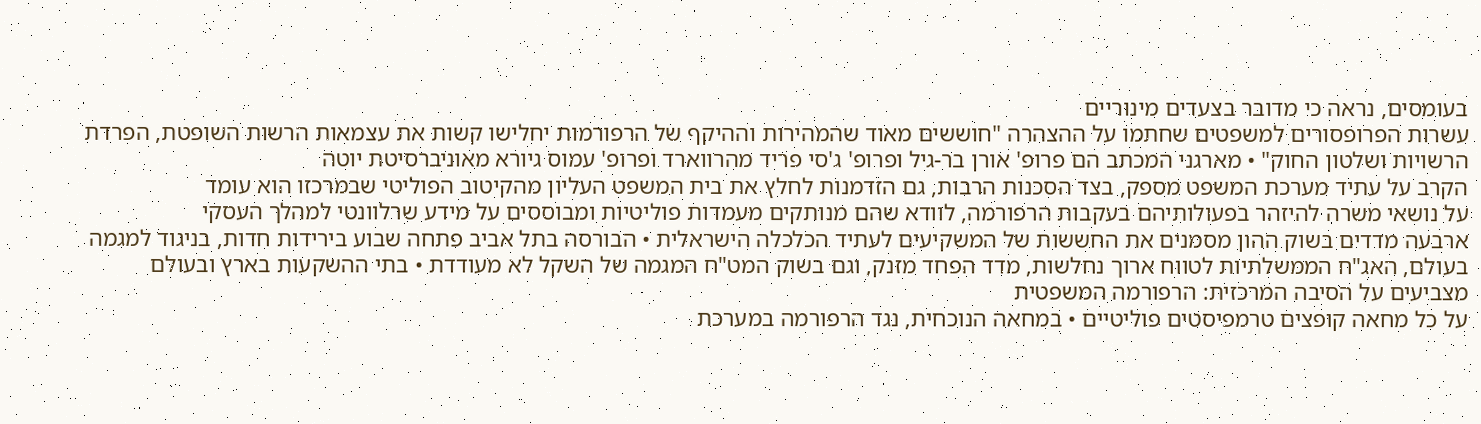בעומסים, נראה כי מדובר בצעדים מינוריים
עשרות הפרופסורים למשפטים שחתמו על ההצהרה "חוששים מאוד שהמהירות וההיקף של הרפורמות יחלישו קשות את עצמאות הרשות השופטת, הפרדת הרשויות ושלטון החוק" • מארגני המכתב הם פרופ' אורן בר-גיל ופרופ' ג'סי פריד מהרווארד ופרופ' עמוס גיורא מאוניברסיטת יוטה
הקרב על עתיד מערכת המשפט מספק, בצד הסכנות הרבות, גם הזדמנות לחלץ את בית המשפט העליון מהקיטוב הפוליטי שבמרכזו הוא עומד
על נושאי משרה להיזהר בפעולותיהם בעקבות הרפורמה, לוודא שהם מנותקים מעמדות פוליטיות ומבוססים על מידע שרלוונטי למהלך העסקי
ארבעה מדדים בשוק ההון מסמנים את החששות של המשקיעים לעתיד הכלכלה הישראלית • הבורסה בתל אביב פתחה שבוע בירידות חדות, בניגוד למגמה בעולם, האג"ח הממשלתיות לטווח ארוך נחלשות, מדד הפחד מזנק, וגם בשוק המט"ח המגמה של השקל לא מעודדת • בתי ההשקעות בארץ ובעולם מצביעים על הסיבה המרכזית: הרפורמה המשפטית
על כל מחאה קופצים טרמפיסטים פוליטיים • במחאה הנוכחית, נגד הרפורמה במערכת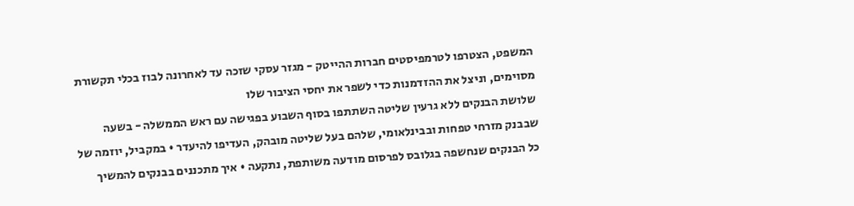המשפט, הצטרפו לטרמפיסטים חברות ההייטק - מגזר עסקי שזכה עד לאחרונה לבוז בכלי תקשורת מסוימים, וניצל את ההזדמנות כדי לשפר את יחסי הציבור שלו
שלושת הבנקים ללא גרעין שליטה השתתפו בסוף השבוע בפגישה עם ראש הממשלה - בשעה שבבנק מזרחי טפחות ובבינלאומי, שלהם בעל שליטה מובהק, העדיפו להיעדר • במקביל, יוזמה של כל הבנקים שנחשפה בגלובס לפרסום מודעה משותפת, נתקעה • איך מתכננים בבנקים להמשיך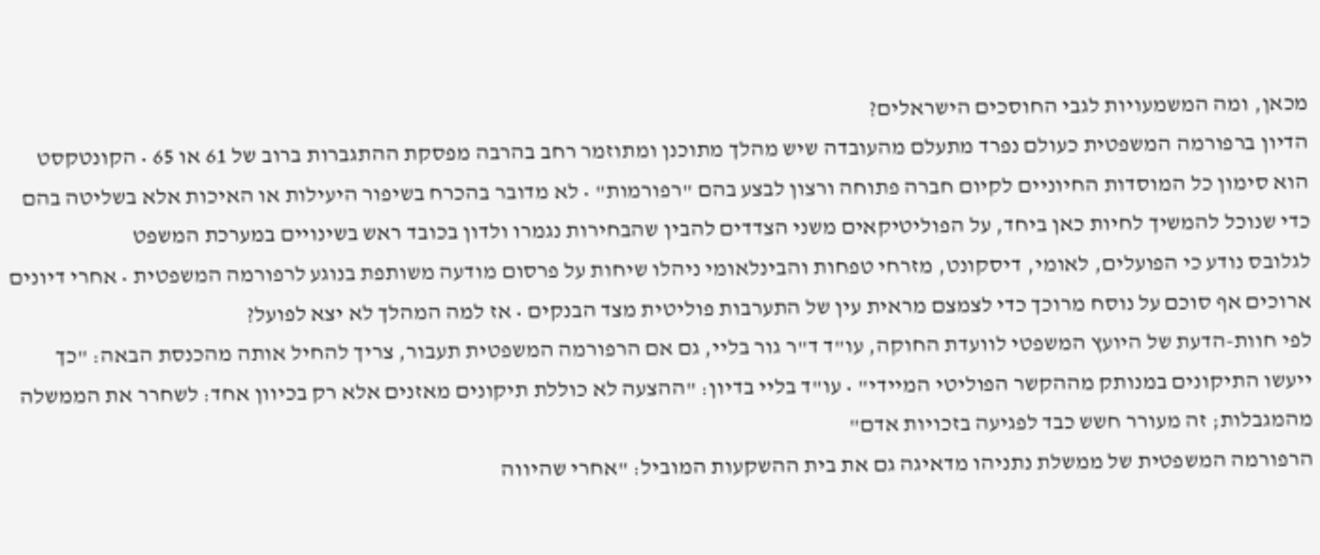מכאן, ומה המשמעויות לגבי החוסכים הישראלים?
הדיון ברפורמה המשפטית כעולם נפרד מתעלם מהעובדה שיש מהלך מתוכנן ומתוזמר רחב בהרבה מפסקת ההתגברות ברוב של 61 או 65 • הקונטקסט הוא סימון כל המוסדות החיוניים לקיום חברה פתוחה ורצון לבצע בהם "רפורמות" • לא מדובר בהכרח בשיפור היעילות או האיכות אלא בשליטה בהם
כדי שנוכל להמשיך לחיות כאן ביחד, על הפוליטיקאים משני הצדדים להבין שהבחירות נגמרו ולדון בכובד ראש בשינויים במערכת המשפט
לגלובס נודע כי הפועלים, לאומי, דיסקונט, מזרחי טפחות והבינלאומי ניהלו שיחות על פרסום מודעה משותפת בנוגע לרפורמה המשפטית • אחרי דיונים ארוכים אף סוכם על נוסח מרוכך כדי לצמצם מראית עין של התערבות פוליטית מצד הבנקים • אז למה המהלך לא יצא לפועל?
לפי חוות-הדעת של היועץ המשפטי לוועדת החוקה, עו"ד ד"ר גור בליי, גם אם הרפורמה המשפטית תעבור, צריך להחיל אותה מהכנסת הבאה: "כך ייעשו התיקונים במנותק מההקשר הפוליטי המיידי" • עו"ד בליי בדיון: "ההצעה לא כוללת תיקונים מאזנים אלא רק בכיוון אחד: לשחרר את הממשלה מהמגבלות; זה מעורר חשש כבד לפגיעה בזכויות אדם"
הרפורמה המשפטית של ממשלת נתניהו מדאיגה גם את בית ההשקעות המוביל: "אחרי שהיווה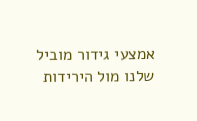אמצעי גידור מוביל שלנו מול הירידות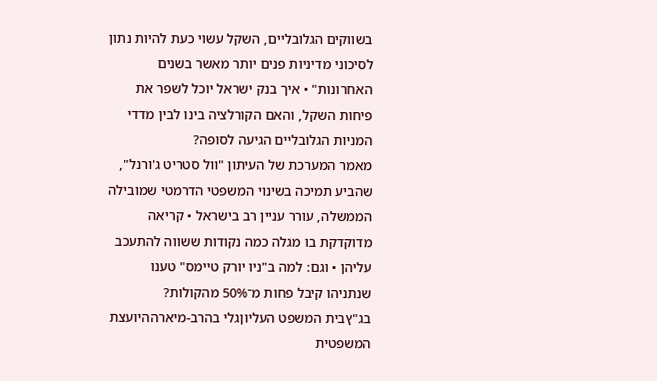בשווקים הגלובליים, השקל עשוי כעת להיות נתון לסיכוני מדיניות פנים יותר מאשר בשנים האחרונות" • איך בנק ישראל יוכל לשפר את פיחות השקל, והאם הקורלציה בינו לבין מדדי המניות הגלובליים הגיעה לסופה?
מאמר המערכת של העיתון "וול סטריט ג'ורנל", שהביע תמיכה בשינוי המשפטי הדרמטי שמובילה הממשלה, עורר עניין רב בישראל • קריאה מדוקדקת בו מגלה כמה נקודות ששווה להתעכב עליהן • וגם: למה ב"ניו יורק טיימס" טענו שנתניהו קיבל פחות מ־50% מהקולות?
בג"ץבית המשפט העליוןגלי בהרב-מיארההיועצת המשפטית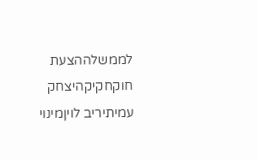לממשלההצעת חוקחקיקהיצחק עמיתיריב לויןמינוי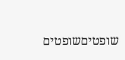שופטיםשופטים